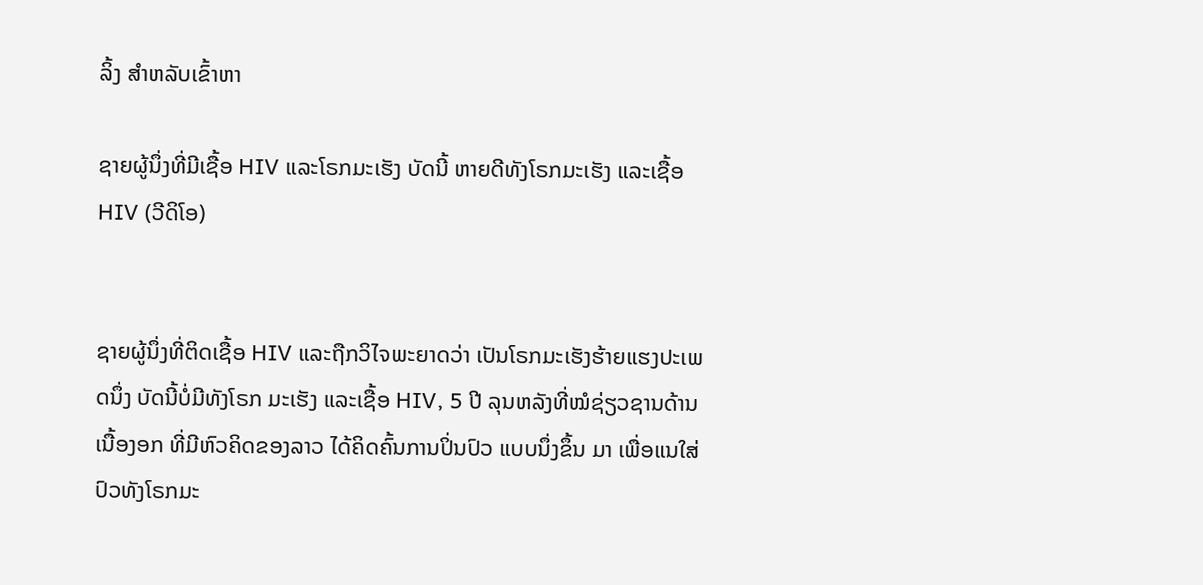ລິ້ງ ສຳຫລັບເຂົ້າຫາ

ຊາຍຜູ້ນຶ່ງທີ່ມີເຊື້ອ HIV ແລະໂຣກມະເຮັງ ບັດນີ້ ຫາຍດີທັງໂຣກມະເຮັງ ແລະເຊື້ອ HIV (ວີດິໂອ)


ຊາຍຜູ້ນຶ່ງທີ່ຕິດເຊື້ອ HIV ແລະຖືກວິໄຈພະຍາດວ່າ ເປັນໂຣກມະເຮັງຮ້າຍແຮງປະເພດນຶ່ງ ບັດນີ້ບໍ່ມີທັງໂຣກ ມະເຮັງ ແລະເຊື້ອ HIV, 5 ປີ ລຸນຫລັງທີ່ໝໍຊ່ຽວຊານດ້ານເນື້ອງອກ ທີ່ມີຫົວຄິດຂອງລາວ ໄດ້ຄິດຄົ້ນການປິ່ນປົວ ແບບນຶ່ງຂຶ້ນ ມາ ເພື່ອແນໃສ່ປົວທັງໂຣກມະ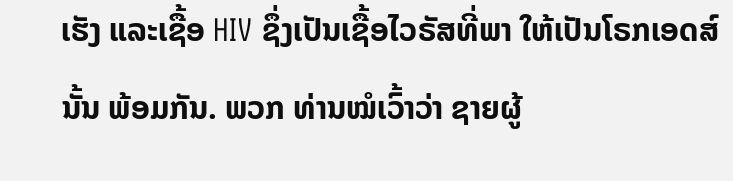ເຮັງ ແລະເຊື້ອ HIV ຊຶ່ງເປັນເຊື້ອໄວຣັສທີ່ພາ ໃຫ້ເປັນໂຣກເອດສ໌ນັ້ນ ພ້ອມກັນ. ພວກ ທ່ານໝໍເວົ້າວ່າ ຊາຍຜູ້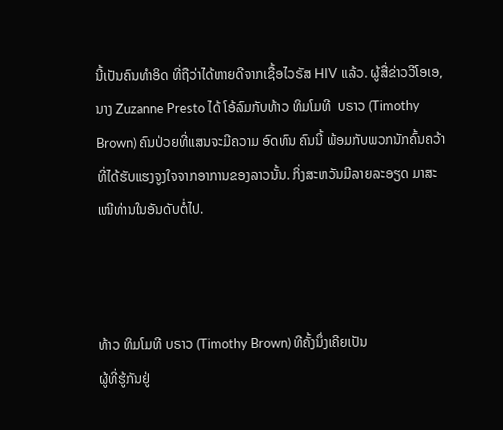ນີ້ເປັນຄົນທຳອິດ ທີ່ຖືວ່າໄດ້ຫາຍດີຈາກເຊື້ອໄວຣັສ HIV ແລ້ວ. ຜູ້ສື່ຂ່າວວີໂອເອ, ນາງ Zuzanne Presto ໄດ້ ໂອ້ລົມກັບທ້າວ ທິມໂມທີ  ບຣາວ (Timothy Brown) ຄົນປ່ວຍທີ່ແສນຈະມີຄວາມ ອົດທົນ ຄົນນີ້ ພ້ອມກັບພວກນັກຄົ້ນຄວ້າທີ່ໄດ້ຮັບແຮງຈູງໃຈຈາກອາການຂອງລາວນັ້ນ. ກິ່ງສະຫວັນມີລາຍລະອຽດ ມາສະເໜີທ່ານໃນອັນດັບຕໍ່ໄປ.



ທ້າວ ທິມໂມທີ ບຣາວ (Timothy Brown) ທີຄັ້ງນຶ່ງເຄີຍເປັນ
ຜູ້ທີ່ຮູ້ກັນຢູ່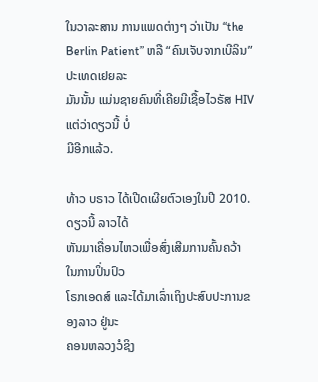ໃນວາລະສານ ການແພດຕ່າງໆ ວ່າເປັນ “the
Berlin Patient” ຫລື “ຄົນເຈັບຈາກເບີລິນ” ປະເທດເຢຍລະ
ມັນນັ້ນ ແມ່ນຊາຍຄົນທີ່ເຄີຍມີເຊື້ອໄວຣັສ HIV ແຕ່ວ່າດຽວນີ້ ບໍ່
ມີອີກແລ້ວ.

ທ້າວ ບຣາວ ໄດ້ເປີດເຜີຍຕົວເອງໃນປີ 2010. ດຽວນີ້ ລາວໄດ້
ຫັນມາເຄື່ອນໄຫວເພື່ອສົ່ງເສີມການຄົ້ນຄວ້າ ໃນການປິ່ນປົວ
ໂຣກເອດສ໌ ແລະໄດ້ມາເລົ່າເຖິງປະສົບປະການຂອງລາວ ຢູ່ນະ
ຄອນຫລວງວໍຊິງ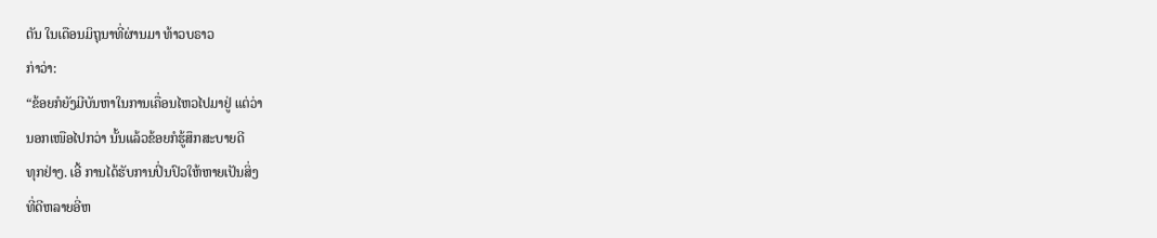ຕັນ ໃນເດືອນມິຖຸນາທີ່ຜ່ານມາ ທ້າວບຣາວ
ກ່າວ່າ:
“ຂ້ອຍກໍຍັງມີບັນຫາໃນການເຄື່ອນໄຫວໄປມາຢູ່ ແຕ່ວ່າ
ນອກເໜືອໄປກວ່າ ນັ້ນແລ້ວຂ້ອຍກໍຮູ້ສຶກສະບາຍດີ
ທຸກຢ່າງ. ເອີ້ ການໄດ້ຮັບການປິ່ນປົວໃຫ້ຫາຍເປັນສິ່ງ
ທີ່ດີຫລາຍອີ່ຫ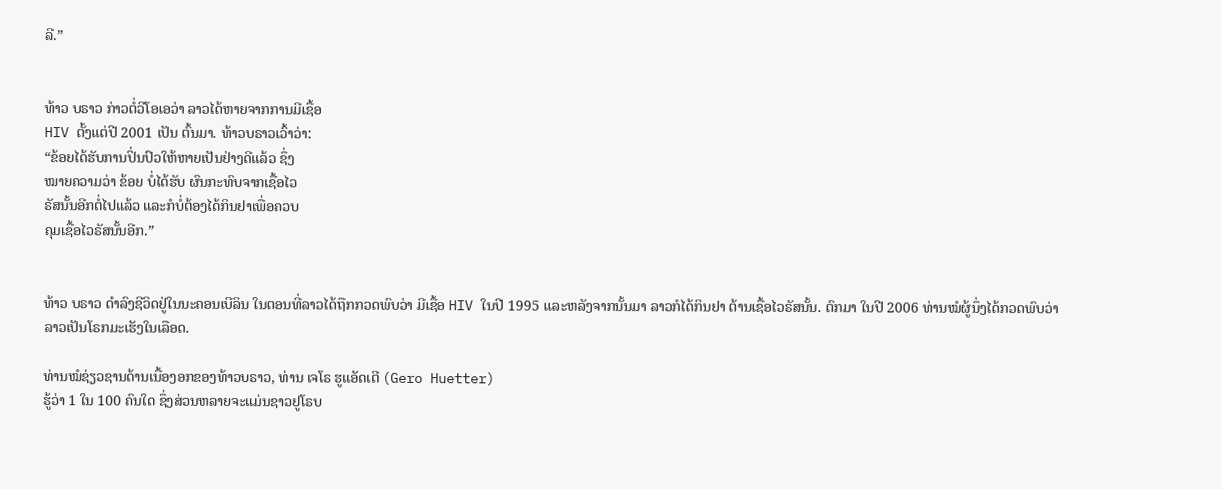ລີ.”


ທ້າວ ບຣາວ ກ່າວຕໍ່ວີໂອເອວ່າ ລາວໄດ້ຫາຍຈາກການມີເຊື້ອ
HIV ຕັ້ງແຕ່ປີ 2001 ເປັນ ຕົ້ນມາ. ທ້າວບຣາວເວົ້າວ່າ:
“ຂ້ອຍໄດ້ຮັບການປິ່ນປົວໃຫ້ຫາຍເປັນຢ່າງດີແລ້ວ ຊຶ່ງ
ໝາຍຄວາມວ່າ ຂ້ອຍ ບໍ່ໄດ້ຮັບ ຜົນກະທົບຈາກເຊື້ອໄວ
ຣັສນັ້ນອີກຕໍ່ໄປແລ້ວ ແລະກໍບໍ່ຕ້ອງໄດ້ກິນຢາເພື່ອຄວບ
ຄຸມເຊື້ອໄວຣັສນັ້ນອີກ.”


ທ້າວ ບຣາວ ດໍາລົງຊີວິດຢູ່ໃນນະຄອນເບີລິນ ໃນຕອນທີ່ລາວໄດ້ຖືກກວດພົບວ່າ ມີເຊື້ອ HIV ໃນປີ 1995 ແລະຫລັງຈາກນັ້ນມາ ລາວກໍໄດ້ກິນຢາ ຕ້ານເຊື້ອໄວຣັສນັ້ນ. ຕົກມາ ໃນປີ 2006 ທ່ານໝໍຜູ້ນຶ່ງໄດ້ກວດພົບວ່າ ລາວເປັນໂຣກມະເຮັງໃນເລືອດ.

ທ່ານໝໍຊ່ຽວຊານດ້ານເນື້ອງອກຂອງທ້າວບຣາວ, ທ່ານ ເຈໂຣ ຮູແອັດເຕີ (Gero Huetter)
ຮູ້ວ່າ 1 ໃນ 100 ຄົນໃດ ຊຶ່ງສ່ວນຫລາຍຈະແມ່ນຊາວຢູໂຣບ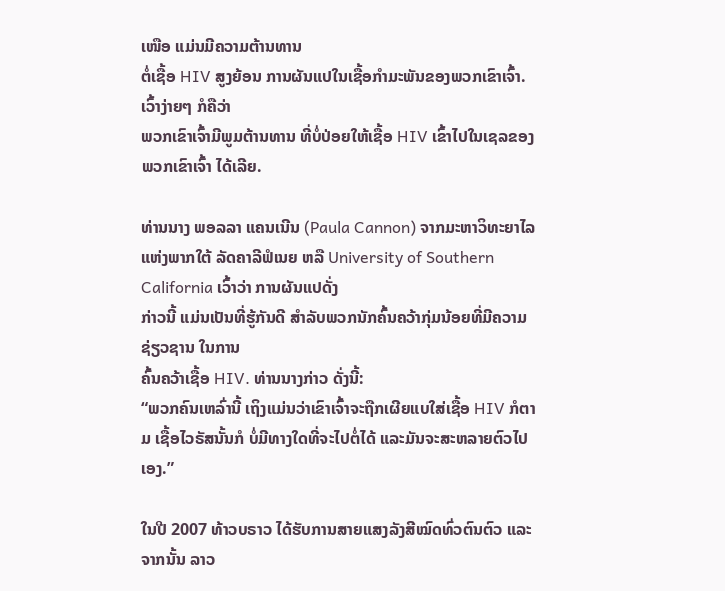ເໜືອ ແມ່ນມີຄວາມຕ້ານທານ
ຕໍ່ເຊື້ອ HIV ສູງຍ້ອນ ການຜັນແປໃນເຊື້ອກຳມະພັນຂອງພວກເຂົາເຈົ້າ. ເວົ້າງ່າຍໆ ກໍຄືວ່າ
ພວກເຂົາເຈົ້າມີພູມຕ້ານທານ ທີ່ບໍ່ປ່ອຍໃຫ້ເຊື້ອ HIV ເຂົ້າໄປໃນເຊລຂອງພວກເຂົາເຈົ້າ ໄດ້ເລີຍ.

ທ່ານນາງ ພອລລາ ແຄນເນີນ (Paula Cannon) ຈາກມະຫາວິທະຍາໄລແຫ່ງພາກໃຕ້ ລັດຄາລີຟໍເນຍ ຫລື University of Southern California ເວົ້າວ່າ ການຜັນແປດັ່ງ
ກ່າວນີ້ ແມ່ນເປັນທີ່ຮູ້ກັນດີ ສຳລັບພວກນັກຄົ້ນຄວ້າກຸ່ມນ້ອຍທີ່ມີຄວາມຊ່ຽວຊານ ໃນການ
ຄົ້ນຄວ້າເຊື້ອ HIV. ທ່ານນາງກ່າວ ດັ່ງນີ້:
“ພວກຄົນເຫລົ່ານີ້ ເຖິງແມ່ນວ່າເຂົາເຈົ້າຈະຖືກເຜີຍແບໃສ່ເຊື້ອ HIV ກໍຕາມ ເຊື້ອໄວຣັສນັ້ນກໍ ບໍ່ມີທາງໃດທີ່ຈະໄປຕໍ່ໄດ້ ແລະມັນຈະສະຫລາຍຕົວໄປເອງ.”

ໃນປີ 2007 ທ້າວບຣາວ ໄດ້ຮັບການສາຍແສງລັງສີໝົດທົ່ວຕົນຕົວ ແລະຈາກນັ້ນ ລາວ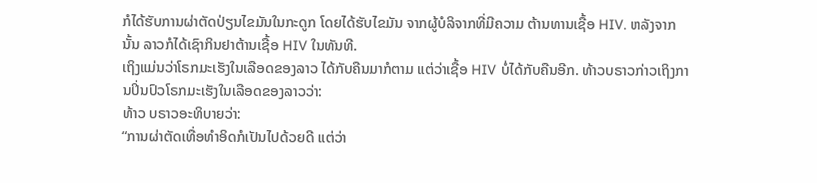ກໍໄດ້ຮັບການຜ່າຕັດປ່ຽນໄຂມັນໃນກະດູກ ໂດຍໄດ້ຮັບໄຂມັນ ຈາກຜູ້ບໍລິຈາກທີ່ມີຄວາມ ຕ້ານທານເຊື້ອ HIV. ຫລັງຈາກ ນັ້ນ ລາວກໍໄດ້ເຊົາກິນຢາຕ້ານເຊື້ອ HIV ໃນທັນທີ.
ເຖິງແມ່ນວ່າໂຣກມະເຮັງໃນເລືອດຂອງລາວ ໄດ້ກັບຄືນມາກໍຕາມ ແຕ່ວ່າເຊື້ອ HIV ບໍ່ໄດ້ກັບຄືນອີກ. ທ້າວບຣາວກ່າວເຖິງການປິ່ນປົວໂຣກມະເຮັງໃນເລືອດຂອງລາວວ່າ:
ທ້າວ ບຣາວອະທິບາຍວ່າ:
“ການຜ່າຕັດເທື່ອທຳອິດກໍເປັນໄປດ້ວຍດີ ແຕ່ວ່າ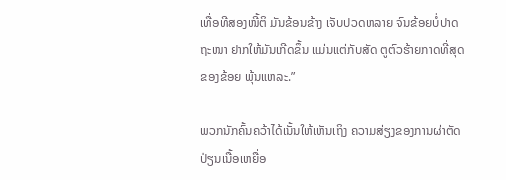ເທື່ອທີສອງໜີ້ຕິ ມັນຂ້ອນຂ້າງ ເຈັບປວດຫລາຍ ຈົນຂ້ອຍບໍ່ປາດຖະໜາ ຢາກໃຫ້ມັນເກີດຂຶ້ນ ແມ່ນແຕ່ກັບສັດ ຕູຕົວຮ້າຍກາດທີ່ສຸດຂອງຂ້ອຍ ພຸ້ນແຫລະ.”

ພວກນັກຄົ້ນຄວ້າໄດ້ເນັ້ນໃຫ້ເຫັນເຖິງ ຄວາມສ່ຽງຂອງການຜ່າຕັດປ່ຽນເນື້ອເຫຍື່ອ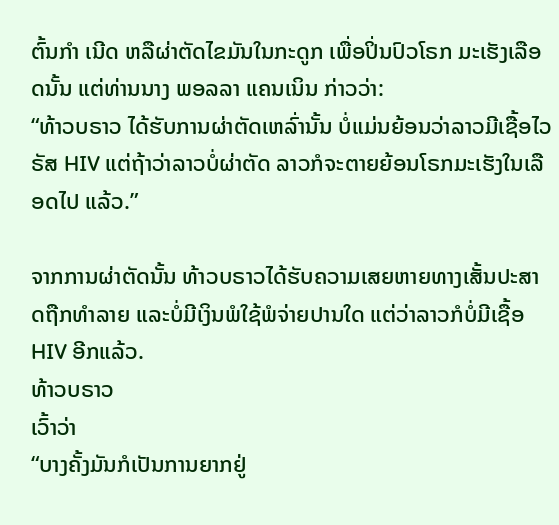ຕົ້ນກໍາ ເນີດ ຫລືຜ່າຕັດໄຂມັນໃນກະດູກ ເພື່ອປິ່ນປົວໂຣກ ມະເຮັງເລືອດນັ້ນ ແຕ່ທ່ານນາງ ພອລລາ ແຄນເນິນ ກ່າວວ່າ:
“ທ້າວບຣາວ ໄດ້ຮັບການຜ່າຕັດເຫລົ່ານັ້ນ ບໍ່ແມ່ນຍ້ອນວ່າລາວມີເຊື້ອໄວຣັສ HIV ແຕ່ຖ້າວ່າລາວບໍ່ຜ່າຕັດ ລາວກໍຈະຕາຍຍ້ອນໂຣກມະເຮັງໃນເລືອດໄປ ແລ້ວ.”

ຈາກການຜ່າຕັດນັ້ນ ທ້າວບຣາວໄດ້ຮັບຄວາມເສຍຫາຍທາງເສັ້ນປະສາດຖືກທຳລາຍ ແລະບໍ່ມີເງິນພໍໃຊ້ພໍຈ່າຍປານໃດ ແຕ່ວ່າລາວກໍບໍ່ມີເຊື້ອ HIV ອີກແລ້ວ.
ທ້າວບຣາວ
ເວົ້າວ່າ
“ບາງຄັ້ງມັນກໍເປັນການຍາກຢູ່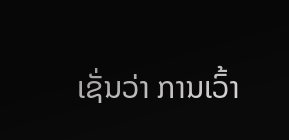ເຊັ່ນວ່າ ການເວົ້າ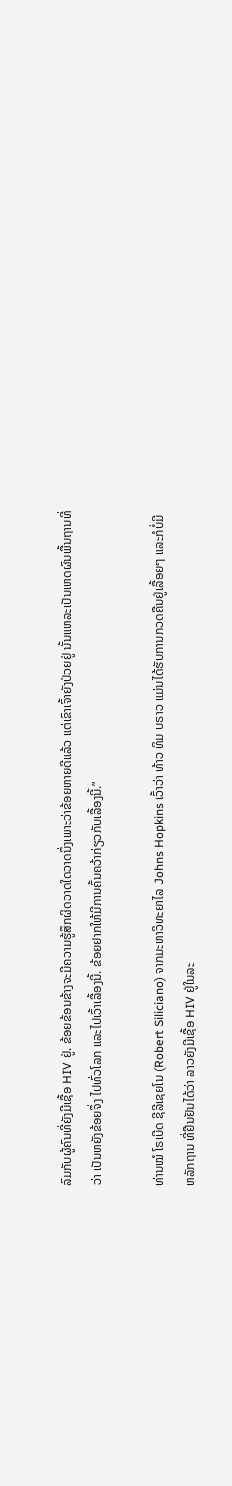ລົມກັບຜູ້ຄົນທີ່ຍັງມີເຊື້ອ HIV ຢູ່. ຂ້ອຍຂ້ອນຂ້າງຈະມີຄວາມຮູ້ສຶກຜິດວາດໃດວາດນຶ່ງເພາະວ່າຂ້ອຍຫາຍດີແລ້ວ ແຕ່ເຂົາເຈົ້າຍັງປ່ວຍຢູ່ ນັ້ນແຫລະເປັນເຫດຜົນພື້ນຖານທີ່ວ່າ ເປັນຫຍັງຂ້ອຍຈຶ່ງ ໄປທົ່ວໂລກ ແລະໄປເວົ້າເລື້ອງນີ້. ຂ້ອຍຢາກໃຫ້ມີການຄົ້ນຄວ້າກ່ຽວກັບເລື້ອງນີ້.”

ທ່ານໝໍ ໂຣເບີດ ຊີລີເຊຍໂນ (Robert Siliciano) ຈາກມະຫາວິທະຍາໄລ Johns Hopkins ເວົ້າວ່າ ທ້າວ ທິມ ບຣາວ ແມ່ນໄດ້ຮັບການກວດຄືນຢູ່ເລື້ອຍໆ ແລະກໍບໍ່ມີ ຫລັກຖານ ທີ່ຢືນຢັນໄດ້ວ່າ ລາວຍັງມີເຊື້ອ HIV ຢູ່ໃນລະ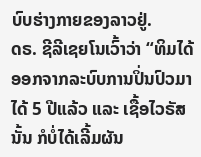ບົບຮ່າງກາຍຂອງລາວຢູ່.
ດຣ. ຊີລີເຊຍໂນເວົ້າວ່າ “ທິມໄດ້ອອກຈາກລະບົບການປິ່ນປົວມາໄດ້ 5 ປີແລ້ວ ແລະ ເຊື້ອໄວຣັສນັ້ນ ກໍບໍ່ໄດ້ເລີ້ມຜັນ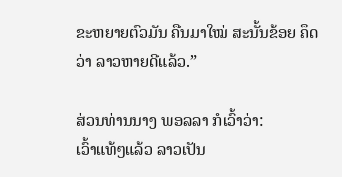ຂະຫຍາຍຕົວມັນ ຄືນມາໃໝ່ ສະນັ້ນຂ້ອຍ ຄຶດວ່າ ລາວຫາຍດີແລ້ວ.”

ສ່ວນທ່ານນາງ ພອລລາ ກໍເວົ້າວ່າ:
ເວົ້າແທ້ໆແລ້ວ ລາວເປັນ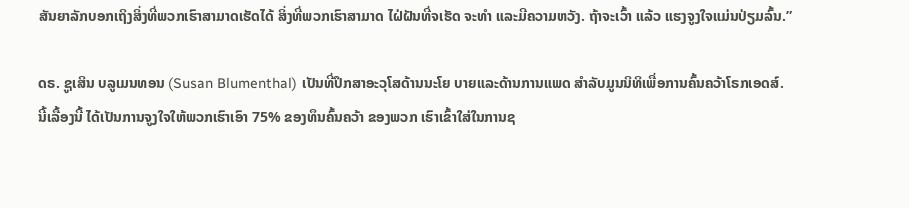ສັນຍາລັກບອກເຖິງສິ່ງທີ່ພວກເຮົາສາມາດເຮັດໄດ້ ສິ່ງທີ່ພວກເຮົາສາມາດ ໄຝ່ຝັນທີ່ຈເຮັດ ຈະທຳ ແລະມີຄວາມຫວັງ. ຖ້າຈະເວົ້າ ແລ້ວ ແຮງຈູງໃຈແມ່ນປ່ຽມລົ້ນ.”

ດຣ. ຊູເສິນ ບລູເມນທອນ (Susan Blumenthal) ເປັນທີ່ປຶກສາອະວຸໂສດ້ານນະໂຍ ບາຍແລະດ້ານການແພດ ສຳລັບມູນນິທິເພື່ອການຄົ້ນຄວ້າໂຣກເອດສ໌.
ນີ້ເລື້ອງນີ້ ໄດ້ເປັນການຈູງໃຈໃຫ້ພວກເຮົາເອົາ 75% ຂອງທຶນຄົ້ນຄວ້າ ຂອງພວກ ເຮົາເຂົ້າໃສ່ໃນການຊ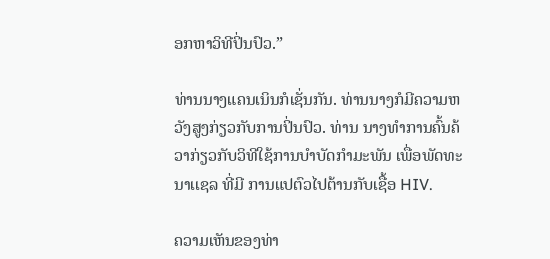ອກຫາວິທີປິ່ນປົວ.”

ທ່ານນາງແຄນເນິນກໍເຊັ່ນກັນ. ທ່ານນາງກໍມີຄວາມຫວັງສູງກ່ຽວກັບການປິ່ນປົວ. ທ່ານ ນາງທໍາການຄົ້ນຄ້ວາກ່ຽວກັບວິທີໃຊ້ການບຳບັດກຳມະພັນ ເພື່ອພັດທະນາເເຊລ ທີ່ມີ ການແປຕົວໄປຕ້ານກັບເຊື້ອ HIV.

ຄວາມເຫັນຂອງທ່າ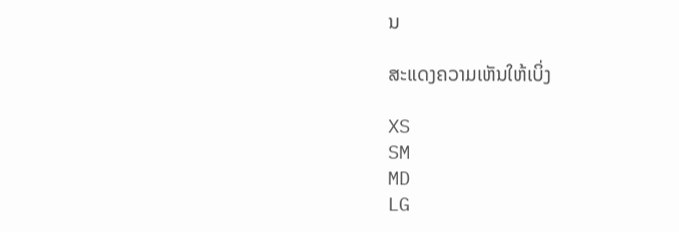ນ

ສະແດງຄວາມເຫັນໃຫ້ເບິ່ງ

XS
SM
MD
LG